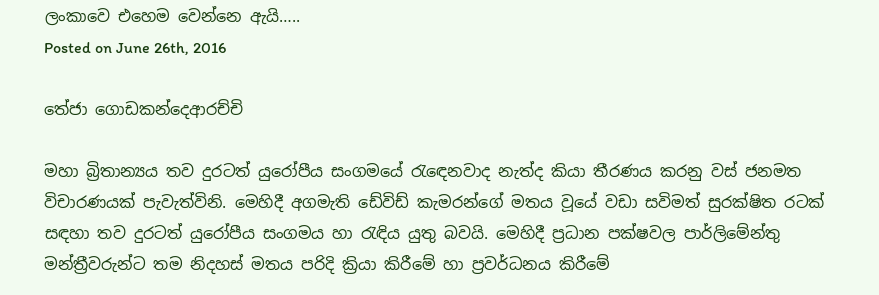ලංකාවෙ එහෙම වෙන්නෙ ඇයි…..
Posted on June 26th, 2016

තේජා ගොඩකන්දෙආරච්චි

මහා බ්‍රිතාන්‍යය තව දුරටත් යුරෝපීය සංගමයේ රැඳෙනවාද නැත්ද කියා තීරණය කරනු වස් ජනමත විචාරණයක් පැවැත්විනි. මෙහිදී අගමැති ඩේවිඩ් කැමරන්ගේ මතය වූයේ වඩා සවිමත් සුරක්ෂිත රටක් සඳහා තව දුරටත් යුරෝපීය සංගමය හා රැඳිය යුතු බවයි. මෙහිදී ප්‍රධාන පක්ෂවල පාර්ලිමේන්තු මන්ත්‍රීවරුන්ට තම නිදහස් මතය පරිදි ක්‍රියා කිරීමේ හා ප්‍රවර්ධනය කිරීමේ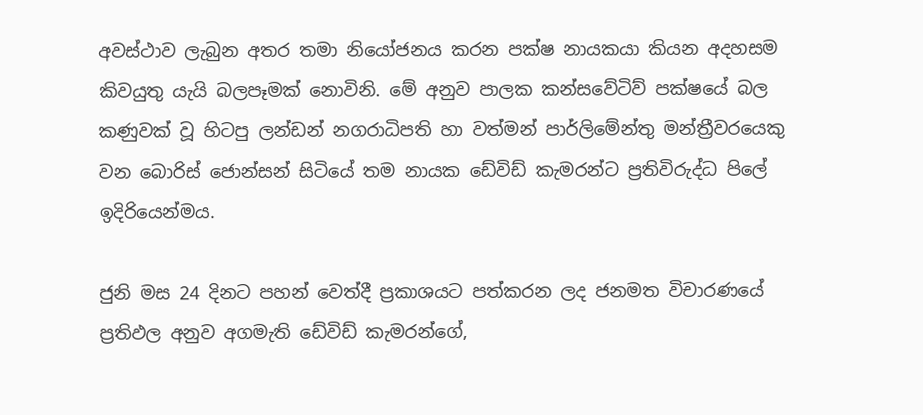අවස්ථාව ලැබුන අතර තමා නියෝජනය කරන පක්ෂ නායකයා කියන අදහසම කිවයුතු යැයි බලපෑමක් නොවිනි. මේ අනුව පාලක කන්සවේටිව් පක්ෂයේ බල කණුවක් වූ හිටපු ලන්ඩන් නගරාධිපති හා වත්මන් පාර්ලිමේන්තු මන්ත්‍රීවරයෙකු වන බොරිස් ජොන්සන් සිටියේ තම නායක ඩේවිඩ් කැමරන්ට ප්‍රතිවිරුද්ධ පිලේ ඉදිරියෙන්මය.

ජුනි මස 24 දිනට පහන් වෙත්දී ප්‍රකාශයට පත්කරන ලද ජනමත විචාරණයේ ප්‍රතිඵල අනුව අගමැති ඩේවිඩ් කැමරන්ගේ,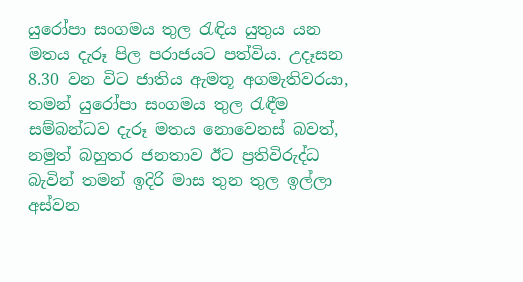යුරෝපා සංගමය තුල රැඳිය යුතුය යන මතය දැරූ පිල පරාජයට පත්විය. උදෑසන 8.30 වන විට ජාතිය ඇමතූ අගමැතිවරයා, තමන් යුරෝපා සංගමය තුල රැඳීම සම්බන්ධව දැරූ මතය නොවෙනස් බවත්, නමුත් බහුතර ජනතාව ඊට ප්‍රතිවිරුද්ධ බැවින් තමන් ඉදිරි මාස තුන තුල ඉල්ලා අස්වන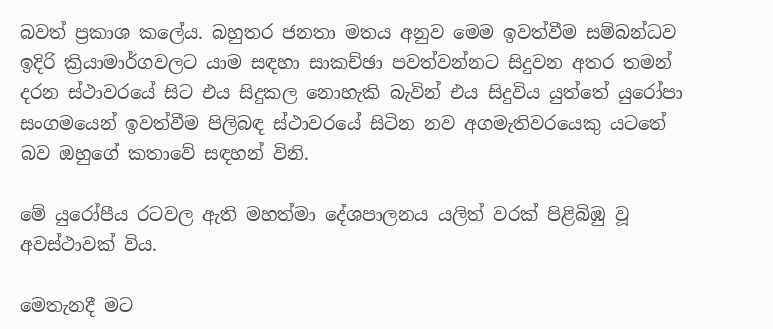බවත් ප්‍රකාශ කලේය. බහුතර ජනතා මතය අනුව මෙම ඉවත්වීම සම්බන්ධව ඉදිරි ක්‍රියාමාර්ගවලට යාම සඳහා සාකච්ඡා පවත්වන්නට සිදුවන අතර තමන් දරන ස්ථාවරයේ සිට එය සිදුකල නොහැකි බැවින් එය සිදුවිය යුත්තේ යුරෝපා සංගමයෙන් ඉවත්වීම පිලිබඳ ස්ථාවරයේ සිටින නව අගමැතිවරයෙකු යටතේ බව ඔහුගේ කතාවේ සඳහන් විනි.

මේ යුරෝපීය රටවල ඇති මහත්මා දේශපාලනය යලිත් වරක් පිළිබිඹු වූ අවස්ථාවක් විය.

මෙතැනදී මට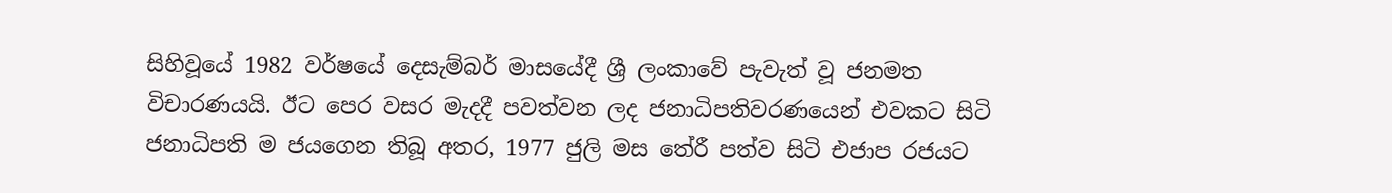සිහිවූයේ 1982 වර්ෂයේ දෙසැම්බර් මාසයේදී ශ්‍රී ලංකාවේ පැවැත් වූ ජනමත විචාරණයයි. ඊට පෙර වසර මැදදී පවත්වන ලද ජනාධිපතිවරණයෙන් එවකට සිටි ජනාධිපති ම ජයගෙන තිබූ අතර, 1977 ජුලි මස තේරී පත්ව සිටි එජාප රජයට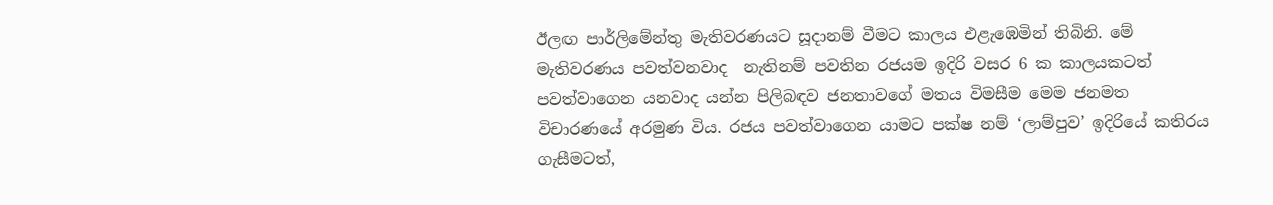ඊලඟ පාර්ලිමේන්තු මැතිවරණයට සූදානම් වීමට කාලය එළැඹෙමින් තිබිනි. මේ මැතිවරණය පවත්වනවාද  නැතිනම් පවතින රජයම ඉදිරි වසර 6 ක කාලයකටත් පවත්වාගෙන යනවාද යන්න පිලිබඳව ජනතාවගේ මතය විමසීම මෙම ජනමත විචාරණයේ අරමුණ විය. රජය පවත්වාගෙන යාමට පක්ෂ නම් ‘ලාම්පුව’ ඉදිරියේ කතිරය ගැසීමටත්,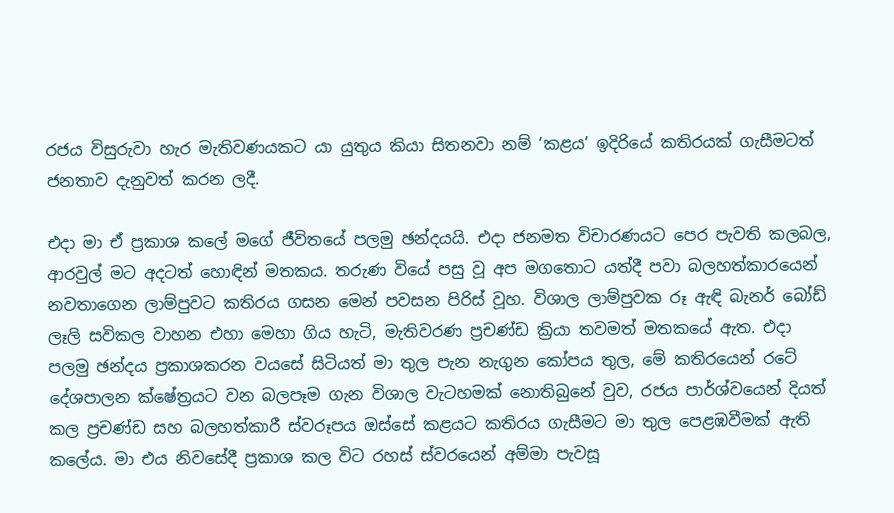රජය විසුරුවා හැර මැතිවණයකට යා යුතුය කියා සිතනවා නම් ‘කළය’ ඉදිරියේ කතිරයක් ගැසීමටත් ජනතාව දැනුවත් කරන ලදී.

එදා මා ඒ ප්‍රකාශ කලේ මගේ ජීවිතයේ පලමු ඡන්දයයි. එදා ජනමත විචාරණයට පෙර පැවති කලබල, ආරවුල් මට අදටත් හොඳින් මතකය. තරුණ වියේ පසු වූ අප මගතොට යත්දී පවා බලහත්කාරයෙන් නවතාගෙන ලාම්පුවට කතිරය ගසන මෙන් පවසන පිරිස් වූහ. විශාල ලාම්පුවක රූ ඇඳි බැනර් බෝඩ් ලෑලි සවිකල වාහන එහා මෙහා ගිය හැටි, මැතිවරණ ප්‍රචණ්ඩ ක්‍රියා තවමත් මතකයේ ඇත. එදා  පලමු ඡන්දය ප්‍රකාශකරන වයසේ සිටියත් මා තුල පැන නැගුන කෝපය තුල, මේ කතිරයෙන් රටේ දේශපාලන ක්ෂේත්‍රයට වන බලපෑම ගැන විශාල වැටහමක් නොතිබුනේ වුව, රජය පාර්ශ්වයෙන් දියත් කල ප්‍රචණ්ඩ සහ බලහත්කාරී ස්වරූපය ඔස්සේ කළයට කතිරය ගැසීමට මා තුල පෙළඹවීමක් ඇති කලේය. මා එය නිවසේදී ප්‍රකාශ කල විට රහස් ස්වරයෙන් අම්මා පැවසූ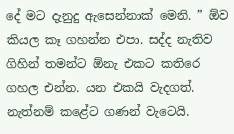දේ මට දැනුදු ඇසෙන්නාක් මෙනි. ” ඕව කියල කෑ ගහන්න එපා. සද්ද නැතිව ගිහින් තමන්ට ඕනැ එකට කතිරෙ ගහල එන්න. යන එකයි වැදගත්. නැත්නම් කළේට ගණන් වැටෙයි.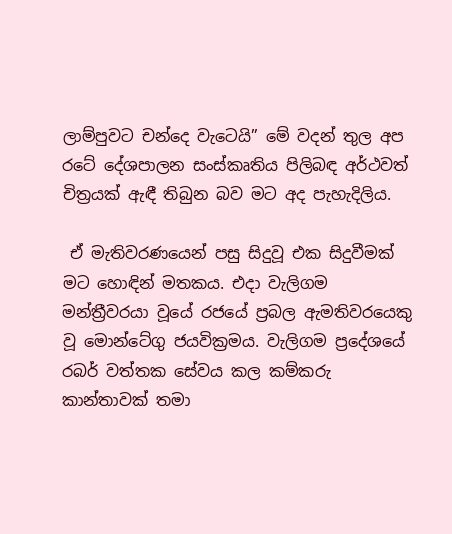ලාම්පුවට චන්දෙ වැටෙයි” මේ වදන් තුල අප රටේ දේශපාලන සංස්කෘතිය පිලිබඳ අර්ථවත් චිත්‍රයක් ඇඳී තිබුන බව මට අද පැහැදිලිය.

 ඒ මැතිවරණයෙන් පසු සිදුවූ එක සිදුවීමක් මට හොඳින් මතකය. එදා වැලිගම මන්ත්‍රීවරයා වූයේ රජයේ ප්‍රබල ඇමතිවරයෙකු වූ මොන්ටේගු ජයවික්‍රමය. වැලිගම ප්‍රදේශයේ රබර් වත්තක සේවය කල කම්කරු කාන්තාවක් තමා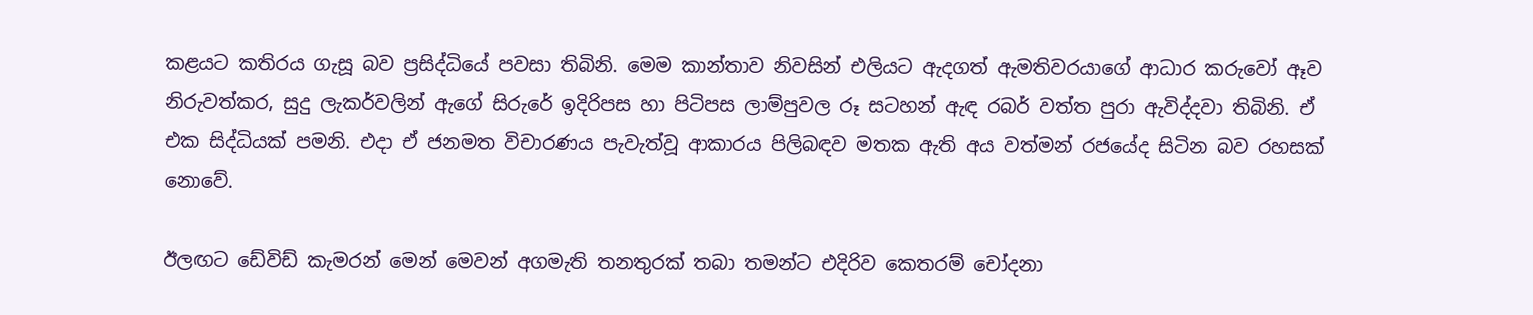කළයට කතිරය ගැසූ බව ප්‍රසිද්ධියේ පවසා තිබිනි. මෙම කාන්තාව නිවසින් එලියට ඇදගත් ඇමතිවරයාගේ ආධාර කරුවෝ ඈව නිරුවත්කර, සුදු ලැකර්වලින් ඇගේ සිරුරේ ඉදිරිපස හා පිටිපස ලාම්පුවල රූ සටහන් ඇඳ රබර් වත්ත පුරා ඇවිද්දවා තිබිනි. ඒ එක සිද්ධියක් පමනි. එදා ඒ ජනමත විචාරණය පැවැත්වූ ආකාරය පිලිබඳව මතක ඇති අය වත්මන් රජයේද සිටින බව රහසක් නොවේ.

ඊලඟට ඩේවිඩ් කැමරන් මෙන් මෙවන් අගමැති තනතුරක් තබා තමන්ට එදිරිව කෙතරම් චෝදනා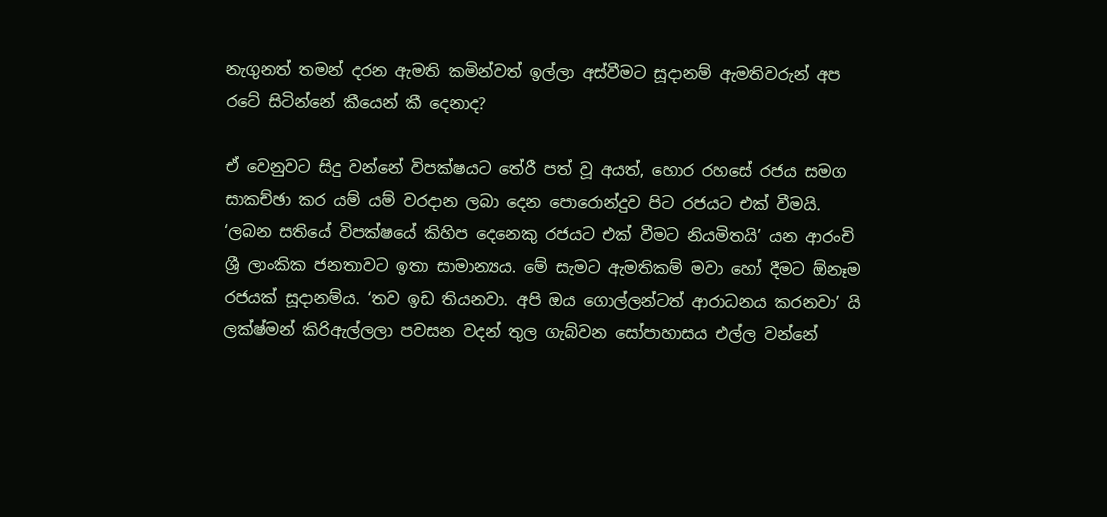නැගුනත් තමන් දරන ඇමති කමින්වත් ඉල්ලා අස්වීමට සූදානම් ඇමතිවරුන් අප රටේ සිටින්නේ කීයෙන් කී දෙනාද?

ඒ වෙනුවට සිදු වන්නේ විපක්ෂයට තේරී පත් වූ අයත්, හොර රහසේ රජය සමග සාකච්ඡා කර යම් යම් වරදාන ලබා දෙන පොරොන්දුව පිට රජයට එක් වීමයි. ‘ලබන සතියේ විපක්ෂයේ කිහිප දෙනෙකු රජයට එක් වීමට නියමිතයි’ යන ආරංචි ශ්‍රී ලාංකික ජනතාවට ඉතා සාමාන්‍යය. මේ සැමට ඇමතිකම් මවා හෝ දීමට ඕනෑම රජයක් සූදානම්ය. ‘තව ඉඩ තියනවා. අපි ඔය ගොල්ලන්ටත් ආරාධනය කරනවා’ යි ලක්ෂ්මන් කිරිඇල්ලලා පවසන වදන් තුල ගැබ්වන සෝපාහාසය එල්ල වන්නේ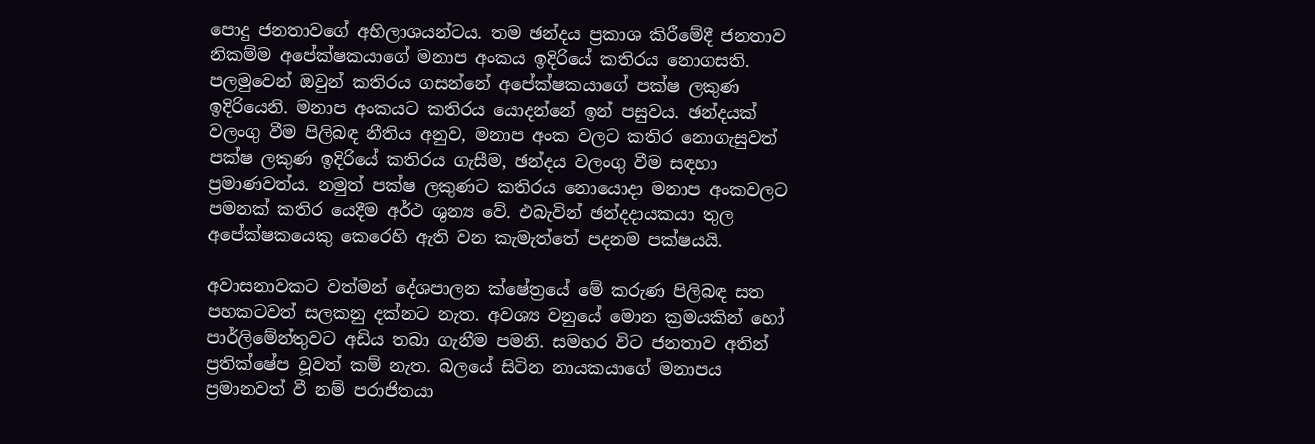පොදු ජනතාවගේ අභිලාශයන්ටය. තම ඡන්දය ප්‍රකාශ කිරීමේදී ජනතාව නිකම්ම අපේක්ෂකයාගේ මනාප අංකය ඉදිරියේ කතිරය නොගසති. පලමුවෙන් ඔවුන් කතිරය ගසන්නේ අපේක්ෂකයාගේ පක්ෂ ලකුණ ඉදිරියෙනි. මනාප අංකයට කතිරය යොදන්නේ ඉන් පසුවය. ඡන්දයක් වලංගු වීම පිලිබඳ නීතිය අනුව, මනාප අංක වලට කතිර නොගැසුවත් පක්ෂ ලකුණ ඉදිරියේ කතිරය ගැසීම, ඡන්දය වලංගු වීම සඳහා ප්‍රමාණවත්ය. නමුත් පක්ෂ ලකුණට කතිරය නොයොදා මනාප අංකවලට පමනක් කතිර යෙදීම අර්ථ ශුන්‍ය වේ. එබැවින් ඡන්දදායකයා තුල අපේක්ෂකයෙකු කෙරෙහි ඇති වන කැමැත්තේ පදනම පක්ෂයයි.

අවාසනාවකට වත්මන් දේශපාලන ක්ෂේත්‍රයේ මේ කරුණ පිලිබඳ සත පහකටවත් සලකනු දක්නට නැත. අවශ්‍ය වනුයේ මොන ක්‍රමයකින් හෝ පාර්ලිමේන්තුවට අඩිය තබා ගැනීම පමනි. සමහර විට ජනතාව අතින් ප්‍රතික්ෂේප වූවත් කම් නැත. බලයේ සිටින නායකයාගේ මනාපය ප්‍රමානවත් වී නම් පරාජිතයා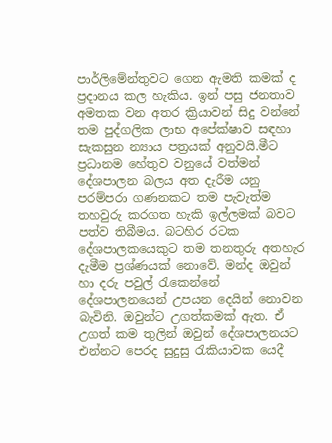පාර්ලිමේන්තුවට ගෙන ඇමති කමක් ද ප්‍රදානය කල හැකිය. ඉන් පසු ජනතාව අමතක වන අතර ක්‍රියාවන් සිදු වන්නේ තම පුද්ගලික ලාභ අපේක්ෂාව සඳහා සැකසුන න්‍යාය පත්‍රයක් අනුවයි.මීට ප්‍රධානම හේතුව වනුයේ වත්මන් දේශපාලන බලය අත දැරීම යනු පරම්පරා ගණනකට තම පැවැත්ම තහවුරු කරගත හැකි ඉල්ලමක් බවට පත්ව තිබීමය. බටහිර රටක දේශපාලකයෙකුට තම තනතුරු අතහැර දැමීම ප්‍රශ්ණයක් නොවේ. මන්ද ඔවුන් හා දරු පවුල් රැකෙන්නේ දේශපාලනයෙන් උපයන දෙයින් නොවන බැවිනි. ඔවුන්ට උගත්කමක් ඇත. ඒ උගත් කම තුලින් ඔවුන් දේශපාලනයට එන්නට පෙරද සුදුසු රැකියාවක යෙදී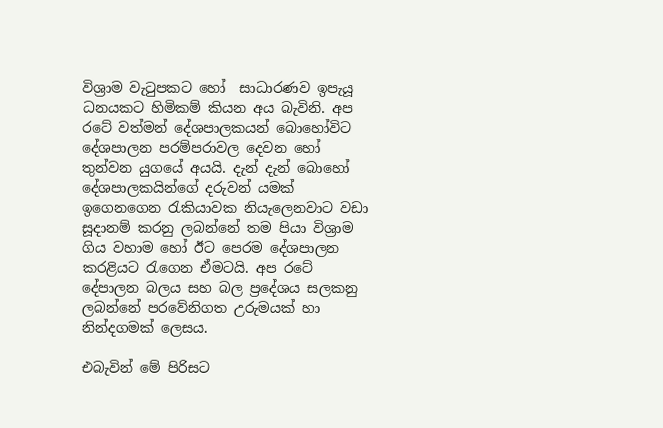විශ්‍රාම වැටුපකට හෝ  සාධාරණව ඉපැයූ ධනයකට හිමිකම් කියන අය බැවිනි. අප රටේ වත්මන් දේශපාලකයන් බොහෝවිට දේශපාලන පරම්පරාවල දෙවන හෝ තුන්වන යුගයේ අයයි. දැන් දැන් බොහෝ දේශපාලකයින්ගේ දරුවන් යමක් ඉගෙනගෙන රැකියාවක නියැලෙනවාට වඩා සූදානම් කරනු ලබන්නේ තම පියා විශ්‍රාම ගිය වහාම හෝ ඊට පෙරම දේශපාලන කරළියට රැගෙන ඒමටයි. අප රටේ දේපාලන බලය සහ බල ප්‍රදේශය සලකනු ලබන්නේ පරවේනිගත උරුමයක් හා නින්දගමක් ලෙසය.

එබැවින් මේ පිරිසට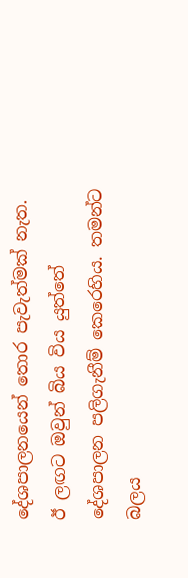දේශපාලනයෙන් තොර පැවැත්මක් නැත. ඊ ලඟට ඔවුන් බිය විය යුත්තේ දේශපාලන පලිගැනීම් කෙරෙහිය. තමන්ට බලය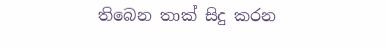තිබෙන තාක් සිදු කරන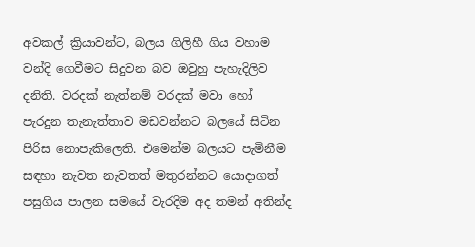අවකල් ක්‍රියාවන්ට, බලය ගිලිහී ගිය වහාම වන්දි ගෙවීමට සිදුවන බව ඔවුහු පැහැදිලිව දනිති. වරදක් නැත්නම් වරදක් මවා හෝ පැරදුන තැනැත්තාව මඩවන්නට බලයේ සිටින පිරිස නොපැකිලෙති. එමෙන්ම බලයට පැමිනීම සඳහා නැවත නැවතත් මතුරන්නට යොදාගත් පසුගිය පාලන සමයේ වැරදිම අද තමන් අතින්ද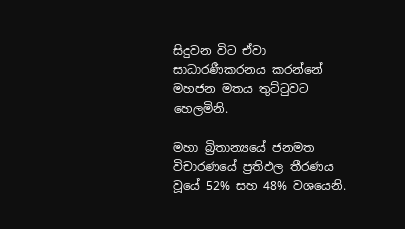සිදුවන විට ඒවා සාධාරණීකරනය කරන්නේ මහජන මතය තුට්ටුවට හෙලමිනි.

මහා බ්‍රිතාන්‍යයේ ජනමත විචාරණයේ ප්‍රතිඵල තීරණය වූයේ 52% සහ 48% වශයෙනි.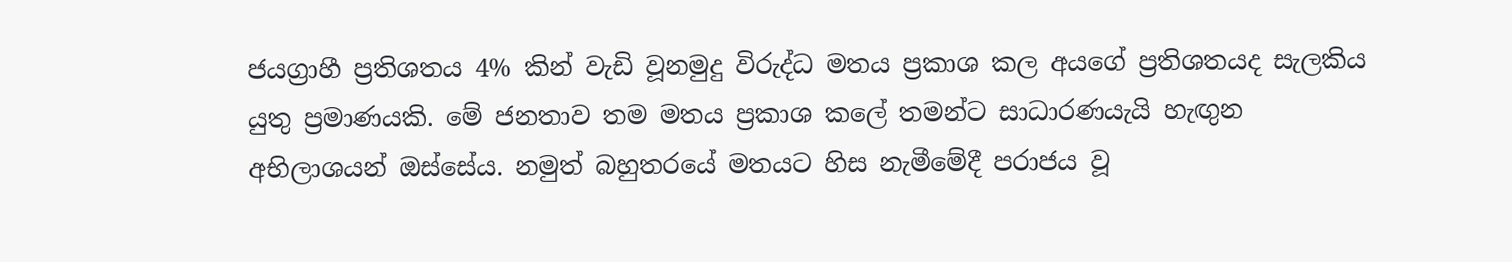ජයග්‍රාහී ප්‍රතිශතය 4% කින් වැඩි වූනමුදු විරුද්ධ මතය ප්‍රකාශ කල අයගේ ප්‍රතිශතයද සැලකිය යුතු ප්‍රමාණයකි. මේ ජනතාව තම මතය ප්‍රකාශ කලේ තමන්ට සාධාරණයැයි හැඟුන අභිලාශයන් ඔස්සේය. නමුත් බහුතරයේ මතයට හිස නැමීමේදී පරාජය වූ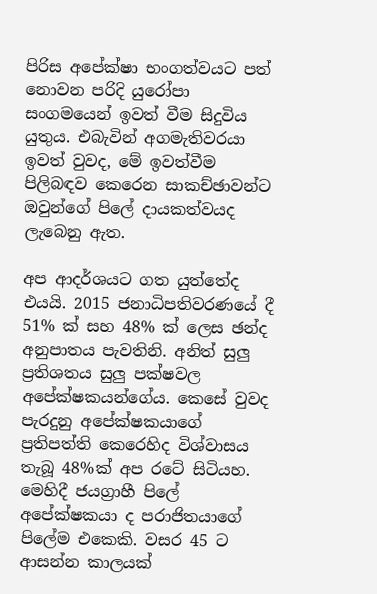පිරිස අපේක්ෂා භංගත්වයට පත් නොවන පරිදි යුරෝපා සංගමයෙන් ඉවත් වීම සිදුවිය යුතුය. එබැවින් අගමැතිවරයා ඉවත් වුවද, මේ ඉවත්වීම පිලිබඳව කෙරෙන සාකච්ඡාවන්ට ඔවුන්ගේ පිලේ දායකත්වයද ලැබෙනු ඇත.

අප ආදර්ශයට ගත යුත්තේද එයයි. 2015 ජනාධිපතිවරණයේ දී 51% ක් සහ 48% ක් ලෙස ඡන්ද අනුපාතය පැවතිනි. අනිත් සුලු ප්‍රතිශතය සුලු පක්ෂවල අපේක්ෂකයන්ගේය. කෙසේ වුවද පැරදුනු අපේක්ෂකයාගේ ප්‍රතිපත්ති කෙරෙහිද විශ්වාසය තැබූ 48%ක් අප රටේ සිටියහ. මෙහිදී ජයග්‍රාහී පිලේ අපේක්ෂකයා ද පරාජිතයාගේ පිලේම එකෙකි. වසර 45 ට ආසන්න කාලයක්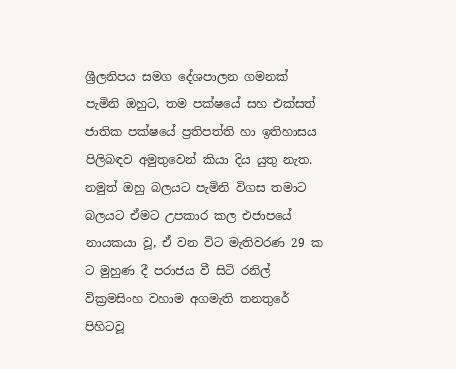ශ්‍රීලනිපය සමග දේශපාලන ගමනක් පැමිනි ඔහුට, තම පක්ෂයේ සහ එක්සත් ජාතික පක්ෂයේ ප්‍රතිපත්ති හා ඉතිහාසය පිලිබඳව අමුතුවෙන් කියා දිය යුතු නැත. නමුත් ඔහු බලයට පැමිනි විගස තමාට බලයට ඒමට උපකාර කල එජාපයේ නායකයා වූ, ඒ වන විට මැතිවරණ 29 ක ට මුහුණ දී පරාජය වී සිටි රනිල් වික්‍රමසිංහ වහාම අගමැති තනතුරේ පිහිටවූ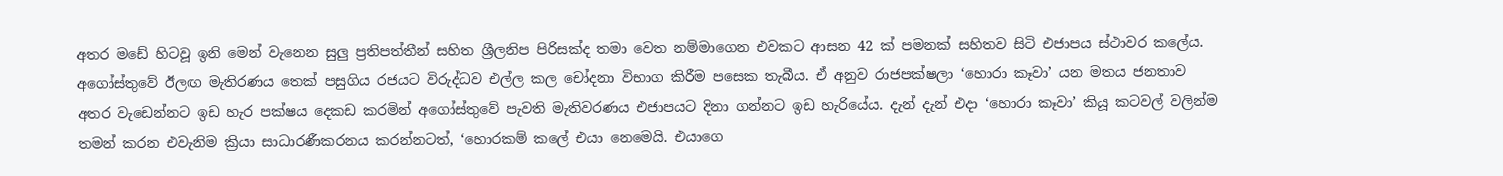අතර මඩේ හිටවූ ඉනි මෙන් වැනෙන සුලු ප්‍රතිපත්තීන් සහිත ශ්‍රීලනිප පිරිසක්ද තමා වෙත නම්මාගෙන එවකට ආසන 42 ක් පමනක් සහිතව සිටි එජාපය ස්ථාවර කලේය. අගෝස්තුවේ ඊලඟ මැතිරණය තෙක් පසුගිය රජයට විරුද්ධව එල්ල කල චෝදනා විභාග කිරීම පසෙක තැබීය. ඒ අනුව රාජපක්ෂලා ‘හොරා කෑවා’ යන මතය ජනතාව අතර වැඩෙන්නට ඉඩ හැර පක්ෂය දෙකඩ කරමින් අගෝස්තුවේ පැවති මැතිවරණය එජාපයට දිනා ගන්නට ඉඩ හැරියේය. දැන් දැන් එදා ‘හොරා කෑවා’ කියූ කටවල් වලින්ම තමන් කරන එවැනිම ක්‍රියා සාධාරණීකරනය කරන්නටත්, ‘හොරකම් කලේ එයා නෙමෙයි. එයාගෙ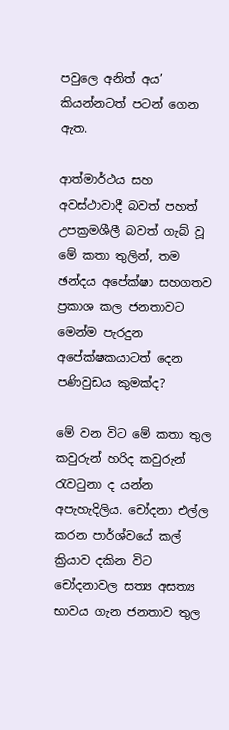පවුලෙ අනිත් අය’ කියන්නටත් පටන් ගෙන ඇත.

ආත්මාර්ථය සහ අවස්ථාවාදී බවත් පහත් උපක්‍රමශීලී බවත් ගැබ් වූ මේ කතා තුලින්, තම ඡන්දය අපේක්ෂා සහගතව ප්‍රකාශ කල ජනතාවට මෙන්ම පැරදුන අපේක්ෂකයාටත් දෙන පණිවුඩය කුමක්ද?

මේ වන විට මේ කතා තුල කවුරුන් හරිද කවුරුන් රැවටුනා ද යන්න අපැහැදිලිය. චෝදනා එල්ල කරන පාර්ශ්වයේ කල් ක්‍රියාව දකින විට චෝදනාවල සත්‍ය අසත්‍ය භාවය ගැන ජනතාව තුල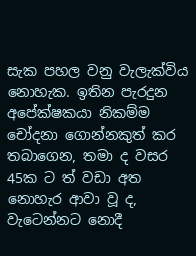සැක පහල වනු වැලැක්විය නොහැක. ඉතින පැරදුන අපේක්ෂකයා නිකම්ම චෝදනා ගොන්නකුත් කර තබාගෙන, තමා ද වසර 45ක ට ත් වඩා අත නොහැර ආවා වූ ද, වැටෙන්නට නොදී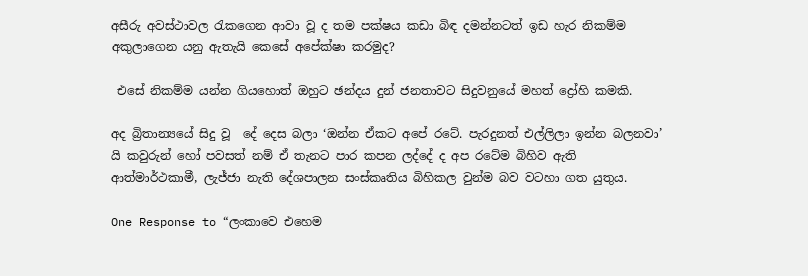අසීරු අවස්ථාවල රැකගෙන ආවා වූ ද තම පක්ෂය කඩා බිඳ දමන්නටත් ඉඩ හැර නිකම්ම අකුලාගෙන යනු ඇතැයි කෙසේ අපේක්ෂා කරමුද?

 එසේ නිකම්ම යන්න ගියහොත් ඔහුට ඡන්දය දුන් ජනතාවට සිදුවනුයේ මහත් ද්‍රෝහි කමකි.

අද බ්‍රිතාන්‍යයේ සිදු වූ  දේ දෙස බලා ‘ඔන්න ඒකට අපේ රටේ. පැරදුනත් එල්ලිලා ඉන්න බලනවා’ යි කවුරුන් හෝ පවසත් නම් ඒ තැනට පාර කපන ලද්දේ ද අප රටේම බිහිව ඇති ආත්මාර්ථකාමී, ලැජ්ජා නැති දේශපාලන සංස්කෘතිය බිහිකල වුන්ම බව වටහා ගත යුතුය.

One Response to “ලංකාවෙ එහෙම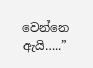වෙන්නෙ ඇයි…..”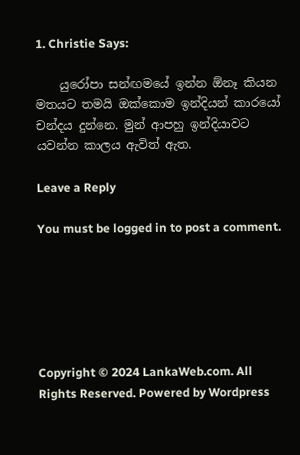1. Christie Says:

    යුරෝපා සන්ඟමයේ ඉන්න ඕනෑ කියන මතයට තමයි ඔක්කොම ඉන්දියන් කාරයෝ චන්දය දුන්නෙ. මුන් ආපහු ඉන්දියාවට යවන්න කාලය ඇවිත් ඇත.

Leave a Reply

You must be logged in to post a comment.






Copyright © 2024 LankaWeb.com. All Rights Reserved. Powered by Wordpress